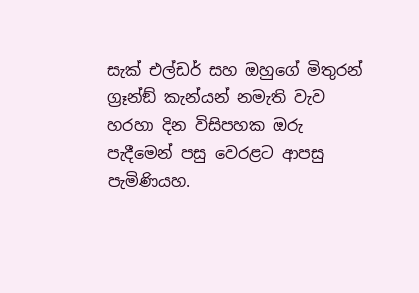සැක් එල්ඩර් සහ ඔහුගේ මිතුරන් ග්‍රෑන්ඞ් කැන්යන් නමැති වැව හරහා දින විසිපහක ඔරු පැදීමෙන් පසු වෙරළට ආපසු පැමිණියහ.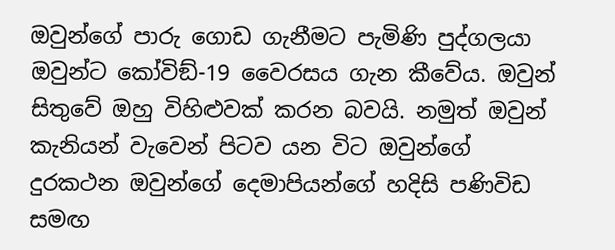ඔවුන්ගේ පාරු ගොඩ ගැනීමට පැමිණි පුද්ගලයා ඔවුන්ට කෝවිඞ්-19 වෛරසය ගැන කීවේය. ඔවුන් සිතුවේ ඔහු විහිළුවක් කරන බවයි. නමුත් ඔවුන් කැනියන් වැවෙන් පිටව යන විට ඔවුන්ගේ දුරකථන ඔවුන්ගේ දෙමාපියන්ගේ හදිසි පණිවිඩ සමඟ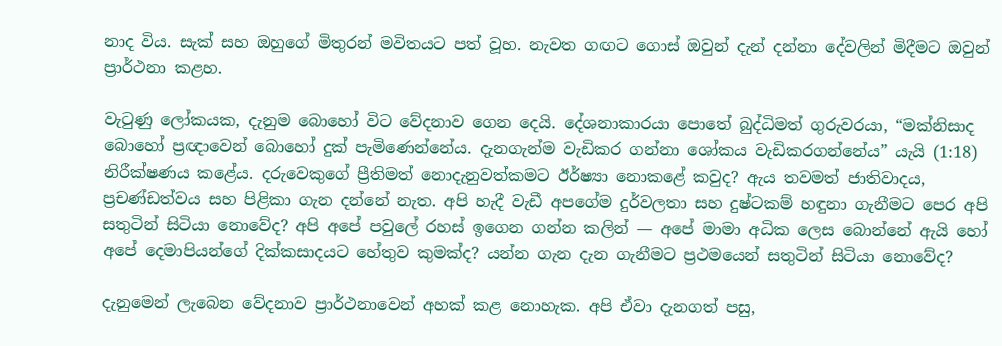නාද විය. සැක් සහ ඔහුගේ මිතුරන් මවිතයට පත් වූහ. නැවත ගඟට ගොස් ඔවුන් දැන් දන්නා දේවලින් මිදීමට ඔවුන් ප්‍රාර්ථනා කළහ.

වැටුණු ලෝකයක, දැනුම බොහෝ විට වේදනාව ගෙන දෙයි. දේශනාකාරයා පොතේ බුද්ධිමත් ගුරුවරයා, “මක්නිසාද බොහෝ ප්‍රඥාවෙන් බොහෝ දුක් පැමිණෙන්නේය. දැනගැන්ම වැඩිකර ගන්නා ශෝකය වැඩිකරගන්නේය” යැයි (1:18) නිරීක්ෂණය කළේය. දරුවෙකුගේ ප්‍රීතිමත් නොදැනුවත්කමට ඊර්ෂ්‍යා නොකළේ කවුද? ඇය තවමත් ජාතිවාදය, ප්‍රචණ්ඩත්වය සහ පිළිකා ගැන දන්නේ නැත. අපි හැදී වැඩී අපගේම දුර්වලතා සහ දුෂ්ටකම් හඳුනා ගැනීමට පෙර අපි සතුටින් සිටියා නොවේද? අපි අපේ පවුලේ රහස් ඉගෙන ගන්න කලින් — අපේ මාමා අධික ලෙස බොන්නේ ඇයි හෝ අපේ දෙමාපියන්ගේ දික්කසාදයට හේතුව කුමක්ද? යන්න ගැන දැන ගැනීමට ප්‍රථමයෙන් සතුටින් සිටියා නොවේද?

දැනුමෙන් ලැබෙන වේදනාව ප්‍රාර්ථනාවෙන් අහක් කළ නොහැක. අපි ඒවා දැනගත් පසු,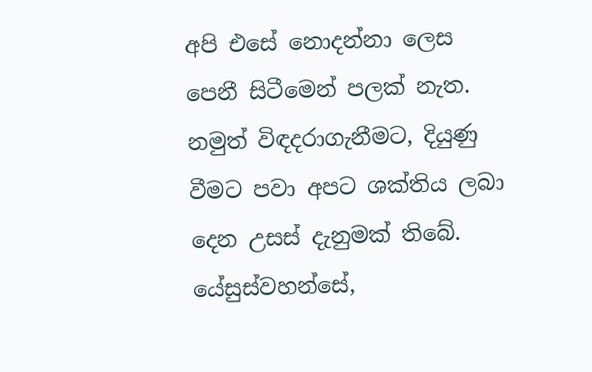අපි එසේ නොදන්නා ලෙස පෙනී සිටීමෙන් පලක් නැත. නමුත් විඳදරාගැනීමට, දියුණු වීමට පවා අපට ශක්තිය ලබා දෙන උසස් දැනුමක් තිබේ. යේසුස්වහන්සේ,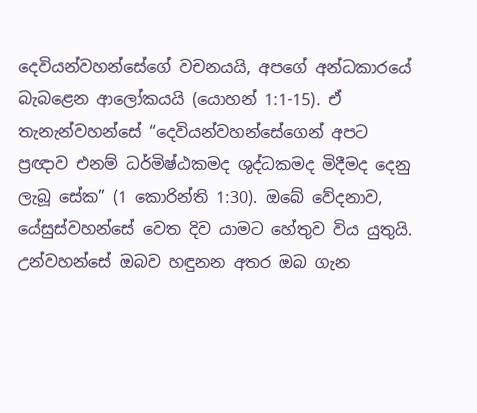දෙවියන්වහන්සේගේ වචනයයි, අපගේ අන්ධකාරයේ බැබළෙන ආලෝකයයි (යොහන් 1:1-15). ඒ තැනැන්වහන්සේ “දෙවියන්වහන්සේගෙන් අපට ප්‍රඥාව එනම් ධර්මිෂ්ඨකමද ශුද්ධකමද මිදීමද දෙනු ලැබූ සේක” (1 කොරින්ති 1:30). ඔබේ වේදනාව, යේසුස්වහන්සේ වෙත දිව යාමට හේතුව විය යුතුයි. උන්වහන්සේ ඔබව හඳුනන අතර ඔබ ගැන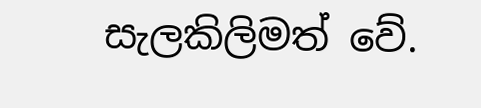සැලකිලිමත් වේ.